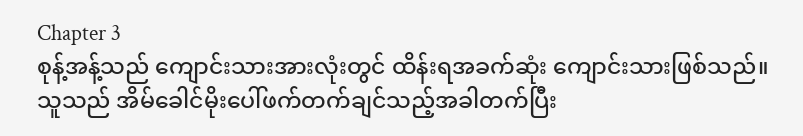Chapter 3
စုန့်အန့်သည် ကျောင်းသားအားလုံးတွင် ထိန်းရအခက်ဆုံး ကျောင်းသားဖြစ်သည်။
သူသည် အိမ်ခေါင်မိုးပေါ်ဖက်တက်ချင်သည့်အခါတက်ပြီး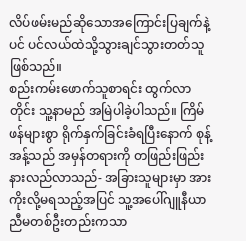လိပ်ဖမ်းမည်ဆိုသောအကြောင်းပြချက်နဲ့ပင် ပင်လယ်ထဲသို့သွားချင်သွားတတ်သူဖြစ်သည်။
စည်းကမ်းဖောက်သူစာရင်း ထွက်လာတိုင်း သူ့နာမည် အမြဲပါခဲ့ပါသည်။ ကြိမ်ဖန်များစွာ ရိုက်နှက်ခြင်းခံရပြီးနောက် စုန့်အန့်သည် အမှန်တရားကို တဖြည်းဖြည်းနားလည်လာသည်- အခြားသူများမှာ အားကိုးလို့မရသည့်အပြင် သူ့အပေါ်ဂျူနီယာညီမတစ်ဦးတည်းကသာ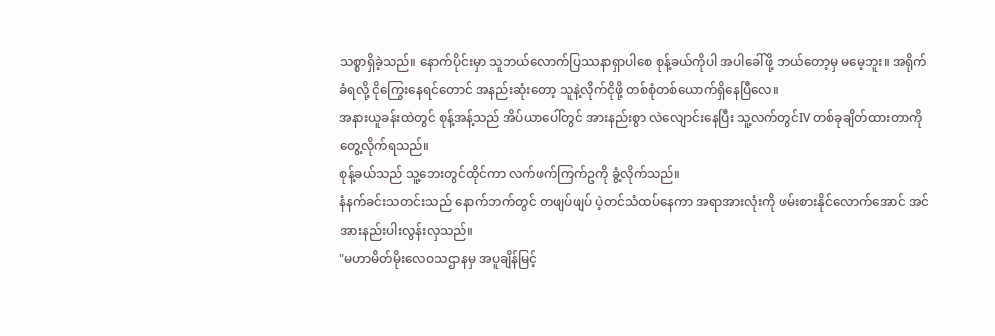သစ္စာရှိခဲ့သည်။ နောက်ပိုင်းမှာ သူဘယ်လောက်ပြဿနာရှာပါစေ စုန့်ခယ်ကိုပါ အပါခေါ်ဖို့ ဘယ်တော့မှ မမေ့ဘူး။ အရိုက်ခံရလို့ ငိုကြွေးနေရင်တောင် အနည်းဆုံးတော့ သူနဲ့လိုက်ငိုဖို့ တစ်စုံတစ်ယောက်ရှိနေပြီလေ။
အနားယူခန်းထဲတွင် စုန့်အန့်သည် အိပ်ယာပေါ်တွင် အားနည်းစွာ လဲလျောင်းနေပြီး သူ့လက်တွင်IV တစ်ခုချိတ်ထားတာကိုတွေ့လိုက်ရသည်။
စုန့်ခယ်သည် သူ့ဘေးတွင်ထိုင်ကာ လက်ဖက်ကြက်ဥကို ခွံ့လိုက်သည်။
နံနက်ခင်းသတင်းသည် နောက်ဘက်တွင် တဖျပ်ဖျပ် ပဲ့တင်သံထပ်နေကာ အရာအားလုံးကို ဖမ်းစားနိုင်လောက်အောင် အင်အားနည်းပါးလွန်းလှသည်။
"မဟာမိတ်မိုးလေဝသဌာနမှ အပူချိန်မြင့်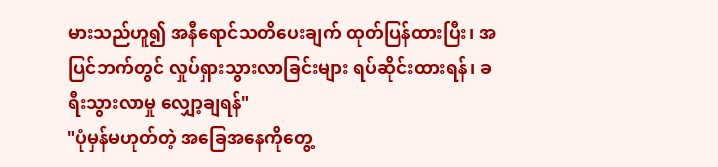မားသည်ဟူ၍ အနီရောင်သတိပေးချက် ထုတ်ပြန်ထားပြီး၊ အပြင်ဘက်တွင် လှုပ်ရှားသွားလာခြင်းများ ရပ်ဆိုင်းထားရန်၊ ခရီးသွားလာမှု လျှော့ချရန်"
"ပုံမှန်မဟုတ်တဲ့ အခြေအနေကိုတွေ့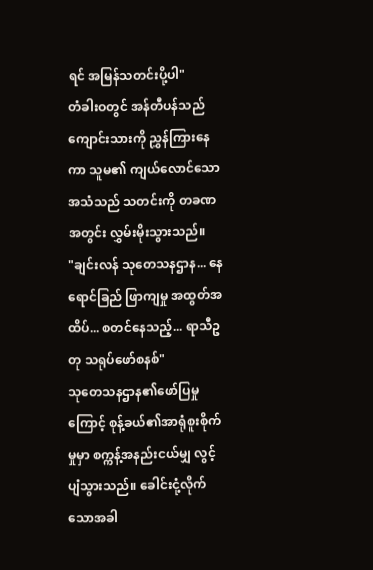ရင် အမြန်သတင်းပို့ပါ"
တံခါးဝတွင် အန်တီပန်သည် ကျောင်းသားကို ညွှန်ကြားနေကာ သူမ၏ ကျယ်လောင်သော အသံသည် သတင်းကို တခဏအတွင်း လွှမ်းမိုးသွားသည်။
"ချင်းလန် သုတေသနဌာန... နေရောင်ခြည် ဖြာကျမှု အထွတ်အထိပ်... စတင်နေသည့်... ရာသီဥတု သရုပ်ဖော်စနစ်"
သုတေသနဌာန၏ဖော်ပြမှုကြောင့် စုန့်ခယ်၏အာရုံစူးစိုက်မှုမှာ စက္ကန့်အနည်းငယ်မျှ လွင့်ပျံသွားသည်။ ခေါင်းငုံ့လိုက်သောအခါ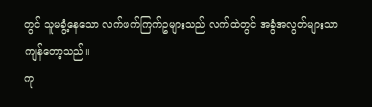တွင် သူမခွံ့နေသော လက်ဖက်ကြက်ဥများသည် လက်ထဲတွင် အခွံအလွတ်များသာ ကျန်တော့သည်။
ကု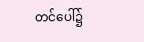တင်ပေါ်၌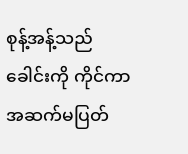စုန့်အန့်သည် ခေါင်းကို ကိုင်ကာ အဆက်မပြတ်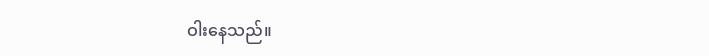ဝါးနေသည်။